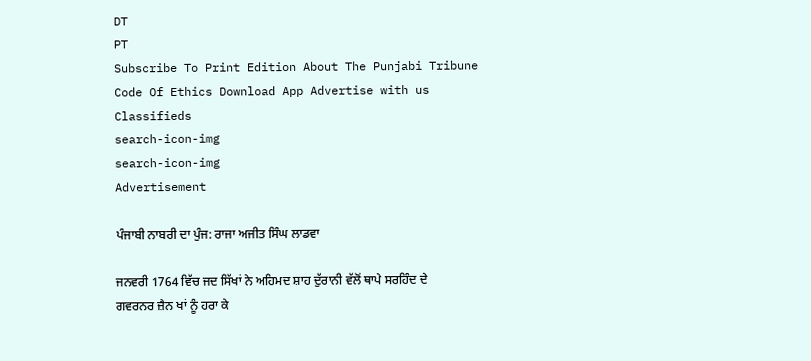DT
PT
Subscribe To Print Edition About The Punjabi Tribune Code Of Ethics Download App Advertise with us Classifieds
search-icon-img
search-icon-img
Advertisement

ਪੰਜਾਬੀ ਨਾਬਰੀ ਦਾ ਪੁੰਜ: ਰਾਜਾ ਅਜੀਤ ਸਿੰਘ ਲਾਡਵਾ

ਜਨਵਰੀ 1764 ਵਿੱਚ ਜਦ ਸਿੱਖਾਂ ਨੇ ਅਹਿਮਦ ਸ਼ਾਹ ਦੁੱਰਾਨੀ ਵੱਲੋਂ ਥਾਪੇ ਸਰਹਿੰਦ ਦੇ ਗਵਰਨਰ ਜ਼ੈਨ ਖਾਂ ਨੂੰ ਹਰਾ ਕੇ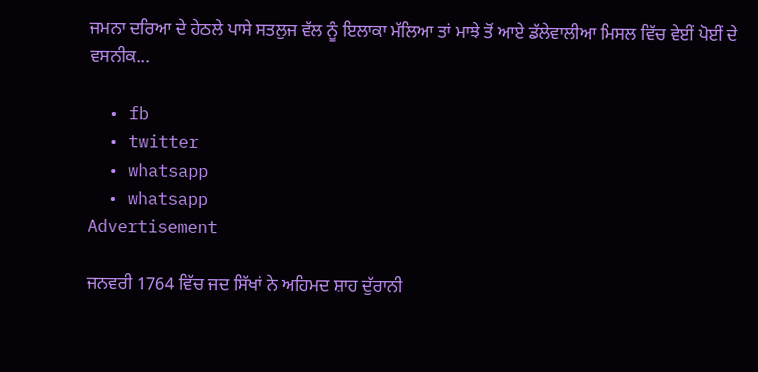ਜਮਨਾ ਦਰਿਆ ਦੇ ਹੇਠਲੇ ਪਾਸੇ ਸਤਲੁਜ ਵੱਲ ਨੂੰ ਇਲਾਕਾ ਮੱਲਿਆ ਤਾਂ ਮਾਝੇ ਤੋਂ ਆਏ ਡੱਲੇਵਾਲੀਆ ਮਿਸਲ ਵਿੱਚ ਵੇਈਂ ਪੋਈਂ ਦੇ ਵਸਨੀਕ...

  • fb
  • twitter
  • whatsapp
  • whatsapp
Advertisement

ਜਨਵਰੀ 1764 ਵਿੱਚ ਜਦ ਸਿੱਖਾਂ ਨੇ ਅਹਿਮਦ ਸ਼ਾਹ ਦੁੱਰਾਨੀ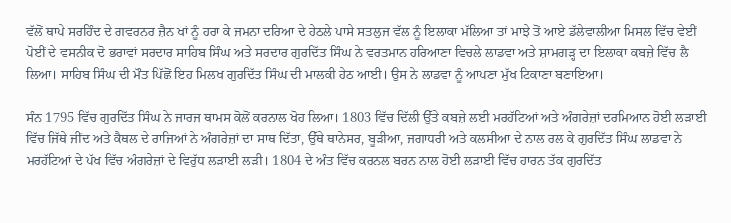ਵੱਲੋਂ ਥਾਪੇ ਸਰਹਿੰਦ ਦੇ ਗਵਰਨਰ ਜ਼ੈਨ ਖਾਂ ਨੂੰ ਹਰਾ ਕੇ ਜਮਨਾ ਦਰਿਆ ਦੇ ਹੇਠਲੇ ਪਾਸੇ ਸਤਲੁਜ ਵੱਲ ਨੂੰ ਇਲਾਕਾ ਮੱਲਿਆ ਤਾਂ ਮਾਝੇ ਤੋਂ ਆਏ ਡੱਲੇਵਾਲੀਆ ਮਿਸਲ ਵਿੱਚ ਵੇਈਂ ਪੋਈਂ ਦੇ ਵਸਨੀਕ ਦੋ ਭਰਾਵਾਂ ਸਰਦਾਰ ਸਾਹਿਬ ਸਿੰਘ ਅਤੇ ਸਰਦਾਰ ਗੁਰਦਿੱਤ ਸਿੰਘ ਨੇ ਵਰਤਮਾਨ ਹਰਿਆਣਾ ਵਿਚਲੇ ਲਾਡਵਾ ਅਤੇ ਸ਼ਾਮਗੜ੍ਹ ਦਾ ਇਲਾਕਾ ਕਬਜ਼ੇ ਵਿੱਚ ਲੈ ਲਿਆ। ਸਾਹਿਬ ਸਿੰਘ ਦੀ ਮੌਤ ਪਿੱਛੋਂ ਇਹ ਮਿਲਖ ਗੁਰਦਿੱਤ ਸਿੰਘ ਦੀ ਮਾਲਕੀ ਹੇਠ ਆਈ। ਉਸ ਨੇ ਲਾਡਵਾ ਨੂੰ ਆਪਣਾ ਮੁੱਖ ਟਿਕਾਣਾ ਬਣਾਇਆ।

ਸੰਨ 1795 ਵਿੱਚ ਗੁਰਦਿੱਤ ਸਿੰਘ ਨੇ ਜਾਰਜ ਥਾਮਸ ਕੋਲੋਂ ਕਰਨਾਲ ਖੋਹ ਲਿਆ। 1803 ਵਿੱਚ ਦਿੱਲੀ ਉੱਤੇ ਕਬਜ਼ੇ ਲਈ ਮਰਹੱਟਿਆਂ ਅਤੇ ਅੰਗਰੇਜ਼ਾਂ ਦਰਮਿਆਨ ਹੋਈ ਲੜਾਈ ਵਿੱਚ ਜਿੱਥੇ ਜੀਂਦ ਅਤੇ ਕੈਥਲ ਦੇ ਰਾਜਿਆਂ ਨੇ ਅੰਗਰੇਜ਼ਾਂ ਦਾ ਸਾਥ ਦਿੱਤਾ, ਉੱਥੇ ਥਾਨੇਸਰ, ਬੂੜੀਆ, ਜਗਾਧਰੀ ਅਤੇ ਕਲਸੀਆ ਦੇ ਨਾਲ ਰਲ ਕੇ ਗੁਰਦਿੱਤ ਸਿੰਘ ਲਾਡਵਾ ਨੇ ਮਰਹੱਟਿਆਂ ਦੇ ਪੱਖ ਵਿੱਚ ਅੰਗਰੇਜ਼ਾਂ ਦੇ ਵਿਰੁੱਧ ਲੜਾਈ ਲੜੀ। 1804 ਦੇ ਅੰਤ ਵਿੱਚ ਕਰਨਲ ਬਰਨ ਨਾਲ ਹੋਈ ਲੜਾਈ ਵਿੱਚ ਹਾਰਨ ਤੱਕ ਗੁਰਦਿੱਤ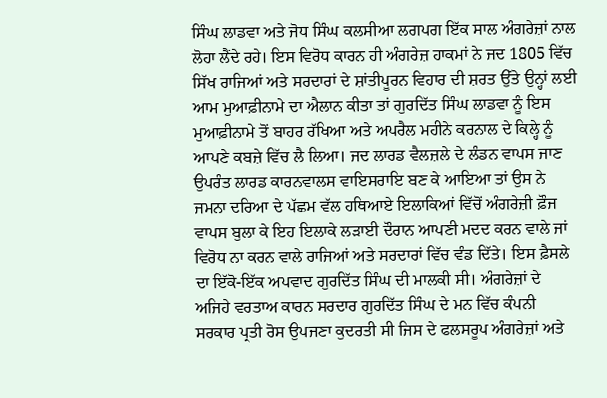ਸਿੰਘ ਲਾਡਵਾ ਅਤੇ ਜੋਧ ਸਿੰਘ ਕਲਸੀਆ ਲਗਪਗ ਇੱਕ ਸਾਲ ਅੰਗਰੇਜ਼ਾਂ ਨਾਲ ਲੋਹਾ ਲੈਂਦੇ ਰਹੇ। ਇਸ ਵਿਰੋਧ ਕਾਰਨ ਹੀ ਅੰਗਰੇਜ਼ ਹਾਕਮਾਂ ਨੇ ਜਦ 1805 ਵਿੱਚ ਸਿੱਖ ਰਾਜਿਆਂ ਅਤੇ ਸਰਦਾਰਾਂ ਦੇ ਸ਼ਾਂਤੀਪੂਰਨ ਵਿਹਾਰ ਦੀ ਸ਼ਰਤ ਉੱਤੇ ਉਨ੍ਹਾਂ ਲਈ ਆਮ ਮੁਆਫ਼ੀਨਾਮੇ ਦਾ ਐਲਾਨ ਕੀਤਾ ਤਾਂ ਗੁਰਦਿੱਤ ਸਿੰਘ ਲਾਡਵਾ ਨੂੰ ਇਸ ਮੁਆਫ਼ੀਨਾਮੇ ਤੋਂ ਬਾਹਰ ਰੱਖਿਆ ਅਤੇ ਅਪਰੈਲ ਮਹੀਨੇ ਕਰਨਾਲ ਦੇ ਕਿਲ੍ਹੇ ਨੂੰ ਆਪਣੇ ਕਬਜ਼ੇ ਵਿੱਚ ਲੈ ਲਿਆ। ਜਦ ਲਾਰਡ ਵੈਲਜ਼ਲੇ ਦੇ ਲੰਡਨ ਵਾਪਸ ਜਾਣ ਉਪਰੰਤ ਲਾਰਡ ਕਾਰਨਵਾਲਸ ਵਾਇਸਰਾਇ ਬਣ ਕੇ ਆਇਆ ਤਾਂ ਉਸ ਨੇ ਜਮਨਾ ਦਰਿਆ ਦੇ ਪੱਛਮ ਵੱਲ ਹਥਿਆਏ ਇਲਾਕਿਆਂ ਵਿੱਚੋਂ ਅੰਗਰੇਜ਼ੀ ਫ਼ੌਜ ਵਾਪਸ ਬੁਲਾ ਕੇ ਇਹ ਇਲਾਕੇ ਲੜਾਈ ਦੌਰਾਨ ਆਪਣੀ ਮਦਦ ਕਰਨ ਵਾਲੇ ਜਾਂ ਵਿਰੋਧ ਨਾ ਕਰਨ ਵਾਲੇ ਰਾਜਿਆਂ ਅਤੇ ਸਰਦਾਰਾਂ ਵਿੱਚ ਵੰਡ ਦਿੱਤੇ। ਇਸ ਫ਼ੈਸਲੇ ਦਾ ਇੱਕੋ-ਇੱਕ ਅਪਵਾਦ ਗੁਰਦਿੱਤ ਸਿੰਘ ਦੀ ਮਾਲਕੀ ਸੀ। ਅੰਗਰੇਜ਼ਾਂ ਦੇ ਅਜਿਹੇ ਵਰਤਾਅ ਕਾਰਨ ਸਰਦਾਰ ਗੁਰਦਿੱਤ ਸਿੰਘ ਦੇ ਮਨ ਵਿੱਚ ਕੰਪਨੀ ਸਰਕਾਰ ਪ੍ਰਤੀ ਰੋਸ ਉਪਜਣਾ ਕੁਦਰਤੀ ਸੀ ਜਿਸ ਦੇ ਫਲਸਰੂਪ ਅੰਗਰੇਜ਼ਾਂ ਅਤੇ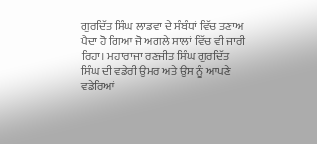ਗੁਰਦਿੱਤ ਸਿੰਘ ਲਾਡਵਾ ਦੇ ਸੰਬੰਧਾਂ ਵਿੱਚ ਤਣਾਅ ਪੈਦਾ ਹੋ ਗਿਆ ਜੋ ਅਗਲੇ ਸਾਲਾਂ ਵਿੱਚ ਵੀ ਜਾਰੀ ਰਿਹਾ। ਮਹਾਰਾਜਾ ਰਣਜੀਤ ਸਿੰਘ ਗੁਰਦਿੱਤ ਸਿੰਘ ਦੀ ਵਡੇਰੀ ਉਮਰ ਅਤੇ ਉਸ ਨੂੰ ਆਪਣੇ ਵਡੇਰਿਆਂ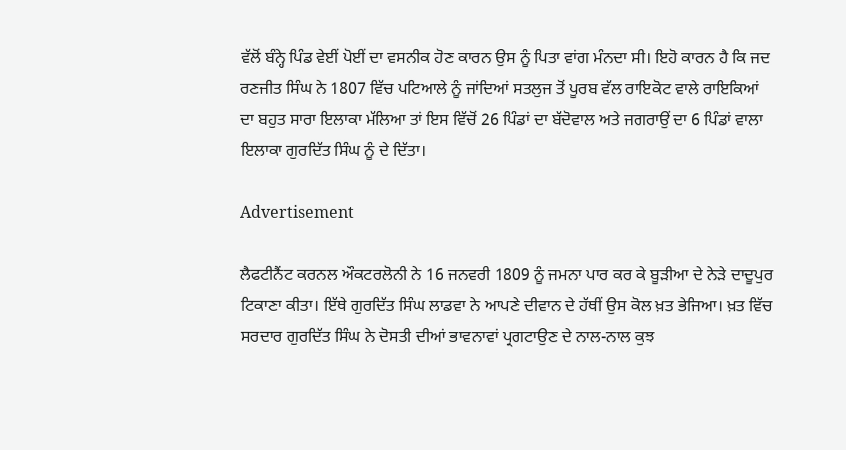ਵੱਲੋਂ ਬੰਨ੍ਹੇ ਪਿੰਡ ਵੇਈਂ ਪੋਈਂ ਦਾ ਵਸਨੀਕ ਹੋਣ ਕਾਰਨ ਉਸ ਨੂੰ ਪਿਤਾ ਵਾਂਗ ਮੰਨਦਾ ਸੀ। ਇਹੋ ਕਾਰਨ ਹੈ ਕਿ ਜਦ ਰਣਜੀਤ ਸਿੰਘ ਨੇ 1807 ਵਿੱਚ ਪਟਿਆਲੇ ਨੂੰ ਜਾਂਦਿਆਂ ਸਤਲੁਜ ਤੋਂ ਪੂਰਬ ਵੱਲ ਰਾਇਕੋਟ ਵਾਲੇ ਰਾਇਕਿਆਂ ਦਾ ਬਹੁਤ ਸਾਰਾ ਇਲਾਕਾ ਮੱਲਿਆ ਤਾਂ ਇਸ ਵਿੱਚੋਂ 26 ਪਿੰਡਾਂ ਦਾ ਬੱਦੋਵਾਲ ਅਤੇ ਜਗਰਾਉਂ ਦਾ 6 ਪਿੰਡਾਂ ਵਾਲਾ ਇਲਾਕਾ ਗੁਰਦਿੱਤ ਸਿੰਘ ਨੂੰ ਦੇ ਦਿੱਤਾ।

Advertisement

ਲੈਫਟੀਨੈਂਟ ਕਰਨਲ ਔਕਟਰਲੋਨੀ ਨੇ 16 ਜਨਵਰੀ 1809 ਨੂੰ ਜਮਨਾ ਪਾਰ ਕਰ ਕੇ ਬੂੜੀਆ ਦੇ ਨੇੜੇ ਦਾਦੂਪੁਰ ਟਿਕਾਣਾ ਕੀਤਾ। ਇੱਥੇ ਗੁਰਦਿੱਤ ਸਿੰਘ ਲਾਡਵਾ ਨੇ ਆਪਣੇ ਦੀਵਾਨ ਦੇ ਹੱਥੀਂ ਉਸ ਕੋਲ ਖ਼ਤ ਭੇਜਿਆ। ਖ਼ਤ ਵਿੱਚ ਸਰਦਾਰ ਗੁਰਦਿੱਤ ਸਿੰਘ ਨੇ ਦੋਸਤੀ ਦੀਆਂ ਭਾਵਨਾਵਾਂ ਪ੍ਰਗਟਾਉਣ ਦੇ ਨਾਲ-ਨਾਲ ਕੁਝ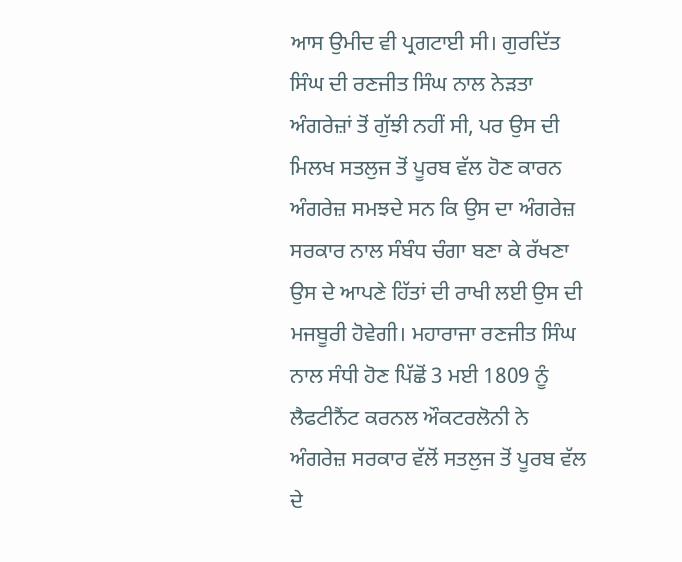ਆਸ ਉਮੀਦ ਵੀ ਪ੍ਰਗਟਾਈ ਸੀ। ਗੁਰਦਿੱਤ ਸਿੰਘ ਦੀ ਰਣਜੀਤ ਸਿੰਘ ਨਾਲ ਨੇੜਤਾ ਅੰਗਰੇਜ਼ਾਂ ਤੋਂ ਗੁੱਝੀ ਨਹੀਂ ਸੀ, ਪਰ ਉਸ ਦੀ ਮਿਲਖ ਸਤਲੁਜ ਤੋਂ ਪੂਰਬ ਵੱਲ ਹੋਣ ਕਾਰਨ ਅੰਗਰੇਜ਼ ਸਮਝਦੇ ਸਨ ਕਿ ਉਸ ਦਾ ਅੰਗਰੇਜ਼ ਸਰਕਾਰ ਨਾਲ ਸੰਬੰਧ ਚੰਗਾ ਬਣਾ ਕੇ ਰੱਖਣਾ ਉਸ ਦੇ ਆਪਣੇ ਹਿੱਤਾਂ ਦੀ ਰਾਖੀ ਲਈ ਉਸ ਦੀ ਮਜਬੂਰੀ ਹੋਵੇਗੀ। ਮਹਾਰਾਜਾ ਰਣਜੀਤ ਸਿੰਘ ਨਾਲ ਸੰਧੀ ਹੋਣ ਪਿੱਛੋਂ 3 ਮਈ 1809 ਨੂੰ ਲੈਫਟੀਨੈਂਟ ਕਰਨਲ ਔਕਟਰਲੋਨੀ ਨੇ ਅੰਗਰੇਜ਼ ਸਰਕਾਰ ਵੱਲੋਂ ਸਤਲੁਜ ਤੋਂ ਪੂਰਬ ਵੱਲ ਦੇ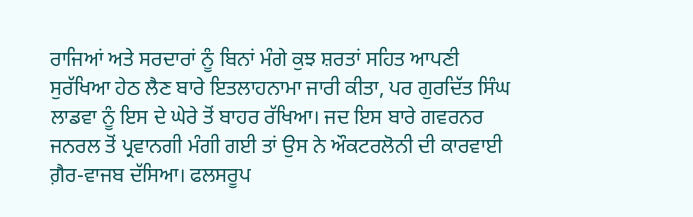ਰਾਜਿਆਂ ਅਤੇ ਸਰਦਾਰਾਂ ਨੂੰ ਬਿਨਾਂ ਮੰਗੇ ਕੁਝ ਸ਼ਰਤਾਂ ਸਹਿਤ ਆਪਣੀ ਸੁਰੱਖਿਆ ਹੇਠ ਲੈਣ ਬਾਰੇ ਇਤਲਾਹਨਾਮਾ ਜਾਰੀ ਕੀਤਾ, ਪਰ ਗੁਰਦਿੱਤ ਸਿੰਘ ਲਾਡਵਾ ਨੂੰ ਇਸ ਦੇ ਘੇਰੇ ਤੋਂ ਬਾਹਰ ਰੱਖਿਆ। ਜਦ ਇਸ ਬਾਰੇ ਗਵਰਨਰ ਜਨਰਲ ਤੋਂ ਪ੍ਰਵਾਨਗੀ ਮੰਗੀ ਗਈ ਤਾਂ ਉਸ ਨੇ ਔਕਟਰਲੋਨੀ ਦੀ ਕਾਰਵਾਈ ਗ਼ੈਰ-ਵਾਜਬ ਦੱਸਿਆ। ਫਲਸਰੂਪ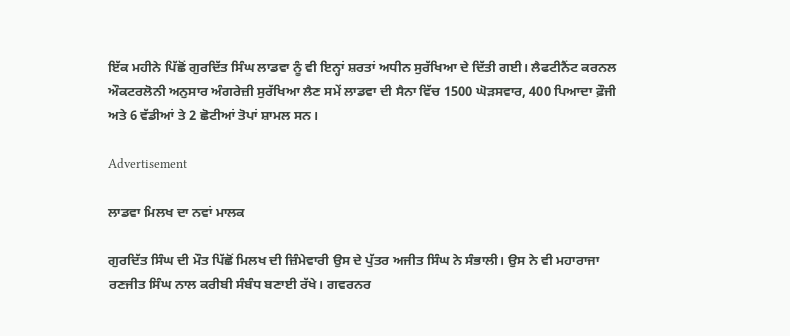ਇੱਕ ਮਹੀਨੇ ਪਿੱਛੋਂ ਗੁਰਦਿੱਤ ਸਿੰਘ ਲਾਡਵਾ ਨੂੰ ਵੀ ਇਨ੍ਹਾਂ ਸ਼ਰਤਾਂ ਅਧੀਨ ਸੁਰੱਖਿਆ ਦੇ ਦਿੱਤੀ ਗਈ। ਲੈਫਟੀਨੈਂਟ ਕਰਨਲ ਔਕਟਰਲੋਨੀ ਅਨੁਸਾਰ ਅੰਗਰੇਜ਼ੀ ਸੁਰੱਖਿਆ ਲੈਣ ਸਮੇਂ ਲਾਡਵਾ ਦੀ ਸੈਨਾ ਵਿੱਚ 1500 ਘੋੜਸਵਾਰ, 400 ਪਿਆਦਾ ਫ਼ੌਜੀ ਅਤੇ 6 ਵੱਡੀਆਂ ਤੇ 2 ਛੋਟੀਆਂ ਤੋਪਾਂ ਸ਼ਾਮਲ ਸਨ।

Advertisement

ਲਾਡਵਾ ਮਿਲਖ ਦਾ ਨਵਾਂ ਮਾਲਕ

ਗੁਰਦਿੱਤ ਸਿੰਘ ਦੀ ਮੌਤ ਪਿੱਛੋਂ ਮਿਲਖ ਦੀ ਜ਼ਿੰਮੇਵਾਰੀ ਉਸ ਦੇ ਪੁੱਤਰ ਅਜੀਤ ਸਿੰਘ ਨੇ ਸੰਭਾਲੀ। ਉਸ ਨੇ ਵੀ ਮਹਾਰਾਜਾ ਰਣਜੀਤ ਸਿੰਘ ਨਾਲ ਕਰੀਬੀ ਸੰਬੰਧ ਬਣਾਈ ਰੱਖੇ। ਗਵਰਨਰ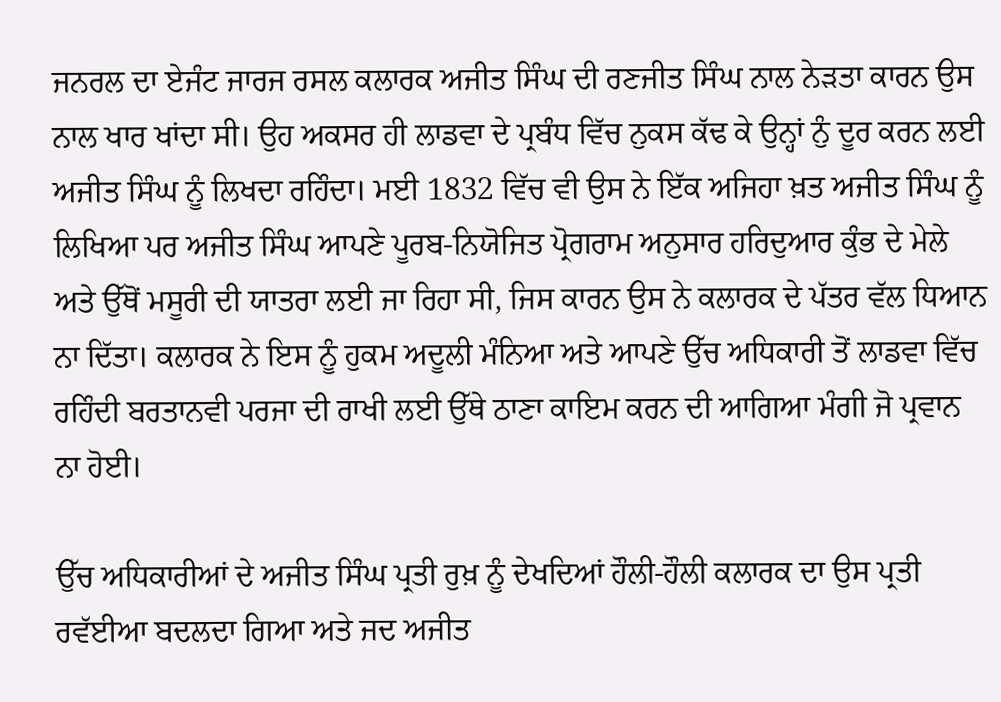ਜਨਰਲ ਦਾ ਏਜੰਟ ਜਾਰਜ ਰਸਲ ਕਲਾਰਕ ਅਜੀਤ ਸਿੰਘ ਦੀ ਰਣਜੀਤ ਸਿੰਘ ਨਾਲ ਨੇੜਤਾ ਕਾਰਨ ਉਸ ਨਾਲ ਖਾਰ ਖਾਂਦਾ ਸੀ। ਉਹ ਅਕਸਰ ਹੀ ਲਾਡਵਾ ਦੇ ਪ੍ਰਬੰਧ ਵਿੱਚ ਨੁਕਸ ਕੱਢ ਕੇ ਉਨ੍ਹਾਂ ਨੁੰ ਦੂਰ ਕਰਨ ਲਈ ਅਜੀਤ ਸਿੰਘ ਨੂੰ ਲਿਖਦਾ ਰਹਿੰਦਾ। ਮਈ 1832 ਵਿੱਚ ਵੀ ਉਸ ਨੇ ਇੱਕ ਅਜਿਹਾ ਖ਼ਤ ਅਜੀਤ ਸਿੰਘ ਨੂੰ ਲਿਖਿਆ ਪਰ ਅਜੀਤ ਸਿੰਘ ਆਪਣੇ ਪੂਰਬ-ਨਿਯੋਜਿਤ ਪ੍ਰੋਗਰਾਮ ਅਨੁਸਾਰ ਹਰਿਦੁਆਰ ਕੁੰਭ ਦੇ ਮੇਲੇ ਅਤੇ ਉੱਥੋਂ ਮਸੂਰੀ ਦੀ ਯਾਤਰਾ ਲਈ ਜਾ ਰਿਹਾ ਸੀ, ਜਿਸ ਕਾਰਨ ਉਸ ਨੇ ਕਲਾਰਕ ਦੇ ਪੱਤਰ ਵੱਲ ਧਿਆਨ ਨਾ ਦਿੱਤਾ। ਕਲਾਰਕ ਨੇ ਇਸ ਨੂੰ ਹੁਕਮ ਅਦੂਲੀ ਮੰਨਿਆ ਅਤੇ ਆਪਣੇ ਉੱਚ ਅਧਿਕਾਰੀ ਤੋਂ ਲਾਡਵਾ ਵਿੱਚ ਰਹਿੰਦੀ ਬਰਤਾਨਵੀ ਪਰਜਾ ਦੀ ਰਾਖੀ ਲਈ ਉੱਥੇ ਠਾਣਾ ਕਾਇਮ ਕਰਨ ਦੀ ਆਗਿਆ ਮੰਗੀ ਜੋ ਪ੍ਰਵਾਨ ਨਾ ਹੋਈ।

ਉੱਚ ਅਧਿਕਾਰੀਆਂ ਦੇ ਅਜੀਤ ਸਿੰਘ ਪ੍ਰਤੀ ਰੁਖ਼ ਨੂੰ ਦੇਖਦਿਆਂ ਹੌਲੀ-ਹੌਲੀ ਕਲਾਰਕ ਦਾ ਉਸ ਪ੍ਰਤੀ ਰਵੱਈਆ ਬਦਲਦਾ ਗਿਆ ਅਤੇ ਜਦ ਅਜੀਤ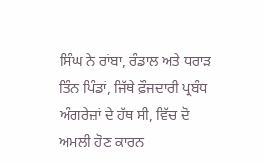ਸਿੰਘ ਨੇ ਰਾਂਬਾ, ਰੰਡਾਲ ਅਤੇ ਧਰਾੜ ਤਿੰਨ ਪਿੰਡਾਂ, ਜਿੱਥੇ ਫ਼ੌਜਦਾਰੀ ਪ੍ਰਬੰਧ ਅੰਗਰੇਜ਼ਾਂ ਦੇ ਹੱਥ ਸੀ, ਵਿੱਚ ਦੋ ਅਮਲੀ ਹੋਣ ਕਾਰਨ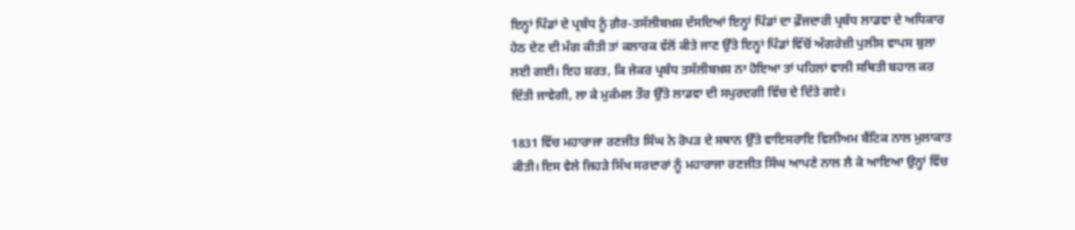ਇਨ੍ਹਾਂ ਪਿੰਡਾਂ ਦੇ ਪ੍ਰਬੰਧ ਨੂੰ ਗ਼ੈਰ-ਤਸੱਲੀਬਖ਼ਸ਼ ਦੱਸਦਿਆਂ ਇਨ੍ਹਾਂ ਪਿੰਡਾਂ ਦਾ ਫ਼ੌਜਦਾਰੀ ਪ੍ਰਬੰਧ ਲਾਡਵਾ ਦੇ ਅਧਿਕਾਰ ਹੇਠ ਦੇਣ ਦੀ ਮੰਗ ਕੀਤੀ ਤਾਂ ਕਲਾਰਕ ਵੱਲੋਂ ਕੀਤੇ ਜਾਣ ਉੱਤੇ ਇਨ੍ਹਾਂ ਪਿੰਡਾਂ ਵਿੱਚੋਂ ਅੰਗਰੇਜ਼ੀ ਪੁਲੀਸ ਵਾਪਸ ਬੁਲਾ ਲਈ ਗਈ। ਇਹ ਸ਼ਰਤ, ਕਿ ਜੇਕਰ ਪ੍ਰਬੰਧ ਤਸੱਲੀਬਖ਼ਸ਼ ਨਾ ਹੋਇਆ ਤਾਂ ਪਹਿਲਾਂ ਵਾਲੀ ਸਥਿਤੀ ਬਹਾਲ ਕਰ ਦਿੱਤੀ ਜਾਵੇਗੀ, ਲਾ ਕੇ ਮੁਕੰਮਲ ਤੌਰ ਉੱਤੇ ਲਾਡਵਾ ਦੀ ਸਪੁਰਦਗੀ ਵਿੱਚ ਦੇ ਦਿੱਤੇ ਗਏ।

1831 ਵਿੱਚ ਮਹਾਰਾਜਾ ਰਣਜੀਤ ਸਿੰਘ ਨੇ ਰੋਪੜ ਦੇ ਸਥਾਨ ਉੱਤੇ ਵਾਇਸਰਾਇ ਵਿਲੀਅਮ ਬੈਂਟਿਕ ਨਾਲ ਮੁਲਾਕਾਤ ਕੀਤੀ। ਇਸ ਵੇਲੇ ਜਿਹੜੇ ਸਿੱਖ ਸਰਦਾਰਾਂ ਨੂੰ ਮਹਾਰਾਜਾ ਰਣਜੀਤ ਸਿੰਘ ਆਪਣੇ ਨਾਲ ਲੈ ਕੇ ਆਇਆ ਉਨ੍ਹਾਂ ਵਿੱਚ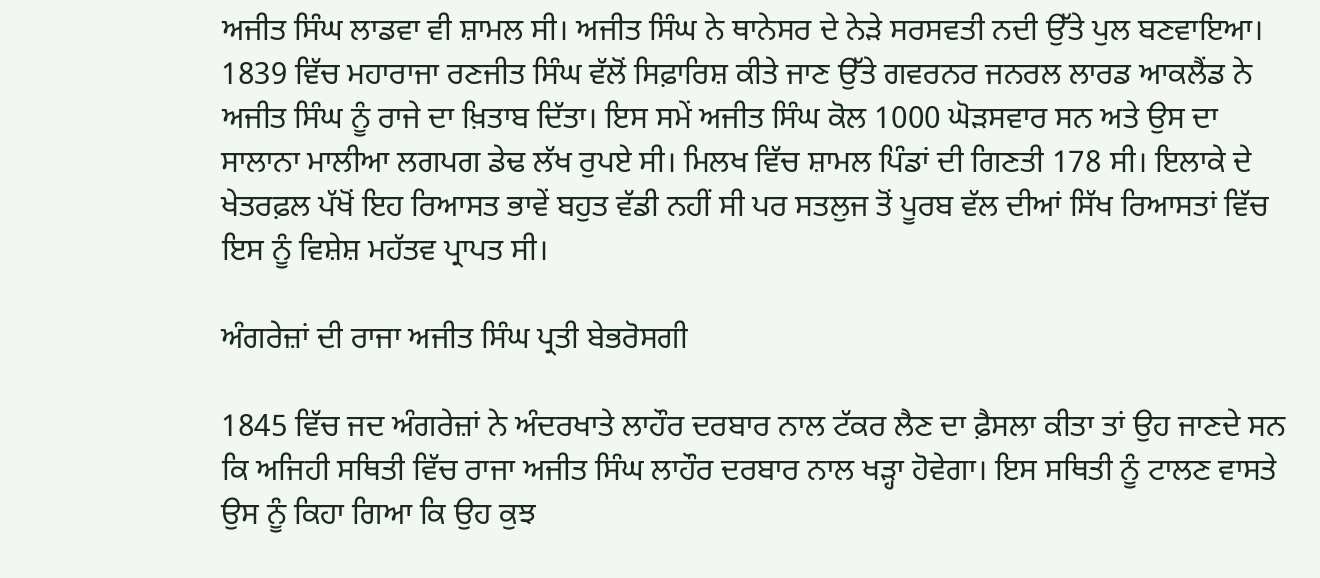ਅਜੀਤ ਸਿੰਘ ਲਾਡਵਾ ਵੀ ਸ਼ਾਮਲ ਸੀ। ਅਜੀਤ ਸਿੰਘ ਨੇ ਥਾਨੇਸਰ ਦੇ ਨੇੜੇ ਸਰਸਵਤੀ ਨਦੀ ਉੱਤੇ ਪੁਲ ਬਣਵਾਇਆ। 1839 ਵਿੱਚ ਮਹਾਰਾਜਾ ਰਣਜੀਤ ਸਿੰਘ ਵੱਲੋਂ ਸਿਫ਼ਾਰਿਸ਼ ਕੀਤੇ ਜਾਣ ਉੱਤੇ ਗਵਰਨਰ ਜਨਰਲ ਲਾਰਡ ਆਕਲੈਂਡ ਨੇ ਅਜੀਤ ਸਿੰਘ ਨੂੰ ਰਾਜੇ ਦਾ ਖ਼ਿਤਾਬ ਦਿੱਤਾ। ਇਸ ਸਮੇਂ ਅਜੀਤ ਸਿੰਘ ਕੋਲ 1000 ਘੋੜਸਵਾਰ ਸਨ ਅਤੇ ਉਸ ਦਾ ਸਾਲਾਨਾ ਮਾਲੀਆ ਲਗਪਗ ਡੇਢ ਲੱਖ ਰੁਪਏ ਸੀ। ਮਿਲਖ ਵਿੱਚ ਸ਼ਾਮਲ ਪਿੰਡਾਂ ਦੀ ਗਿਣਤੀ 178 ਸੀ। ਇਲਾਕੇ ਦੇ ਖੇਤਰਫ਼ਲ ਪੱਖੋਂ ਇਹ ਰਿਆਸਤ ਭਾਵੇਂ ਬਹੁਤ ਵੱਡੀ ਨਹੀਂ ਸੀ ਪਰ ਸਤਲੁਜ ਤੋਂ ਪੂਰਬ ਵੱਲ ਦੀਆਂ ਸਿੱਖ ਰਿਆਸਤਾਂ ਵਿੱਚ ਇਸ ਨੂੰ ਵਿਸ਼ੇਸ਼ ਮਹੱਤਵ ਪ੍ਰਾਪਤ ਸੀ।

ਅੰਗਰੇਜ਼ਾਂ ਦੀ ਰਾਜਾ ਅਜੀਤ ਸਿੰਘ ਪ੍ਰਤੀ ਬੇਭਰੋਸਗੀ

1845 ਵਿੱਚ ਜਦ ਅੰਗਰੇਜ਼ਾਂ ਨੇ ਅੰਦਰਖਾਤੇ ਲਾਹੌਰ ਦਰਬਾਰ ਨਾਲ ਟੱਕਰ ਲੈਣ ਦਾ ਫ਼ੈਸਲਾ ਕੀਤਾ ਤਾਂ ਉਹ ਜਾਣਦੇ ਸਨ ਕਿ ਅਜਿਹੀ ਸਥਿਤੀ ਵਿੱਚ ਰਾਜਾ ਅਜੀਤ ਸਿੰਘ ਲਾਹੌਰ ਦਰਬਾਰ ਨਾਲ ਖੜ੍ਹਾ ਹੋਵੇਗਾ। ਇਸ ਸਥਿਤੀ ਨੂੰ ਟਾਲਣ ਵਾਸਤੇ ਉਸ ਨੂੰ ਕਿਹਾ ਗਿਆ ਕਿ ਉਹ ਕੁਝ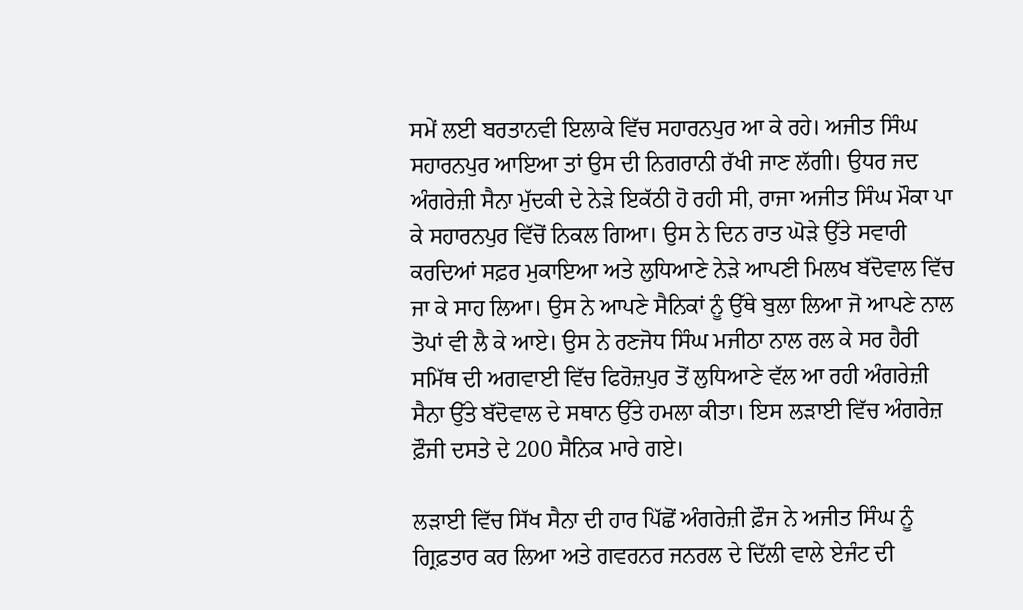ਸਮੇਂ ਲਈ ਬਰਤਾਨਵੀ ਇਲਾਕੇ ਵਿੱਚ ਸਹਾਰਨਪੁਰ ਆ ਕੇ ਰਹੇ। ਅਜੀਤ ਸਿੰਘ ਸਹਾਰਨਪੁਰ ਆਇਆ ਤਾਂ ਉਸ ਦੀ ਨਿਗਰਾਨੀ ਰੱਖੀ ਜਾਣ ਲੱਗੀ। ਉਧਰ ਜਦ ਅੰਗਰੇਜ਼ੀ ਸੈਨਾ ਮੁੱਦਕੀ ਦੇ ਨੇੜੇ ਇਕੱਠੀ ਹੋ ਰਹੀ ਸੀ, ਰਾਜਾ ਅਜੀਤ ਸਿੰਘ ਮੌਕਾ ਪਾ ਕੇ ਸਹਾਰਨਪੁਰ ਵਿੱਚੋਂ ਨਿਕਲ ਗਿਆ। ਉਸ ਨੇ ਦਿਨ ਰਾਤ ਘੋੜੇ ਉੱਤੇ ਸਵਾਰੀ ਕਰਦਿਆਂ ਸਫ਼ਰ ਮੁਕਾਇਆ ਅਤੇ ਲੁਧਿਆਣੇ ਨੇੜੇ ਆਪਣੀ ਮਿਲਖ ਬੱਦੋਵਾਲ ਵਿੱਚ ਜਾ ਕੇ ਸਾਹ ਲਿਆ। ਉਸ ਨੇ ਆਪਣੇ ਸੈਨਿਕਾਂ ਨੂੰ ਉੱਥੇ ਬੁਲਾ ਲਿਆ ਜੋ ਆਪਣੇ ਨਾਲ ਤੋਪਾਂ ਵੀ ਲੈ ਕੇ ਆਏ। ਉਸ ਨੇ ਰਣਜੋਧ ਸਿੰਘ ਮਜੀਠਾ ਨਾਲ ਰਲ ਕੇ ਸਰ ਹੈਰੀ ਸਮਿੱਥ ਦੀ ਅਗਵਾਈ ਵਿੱਚ ਫਿਰੋਜ਼ਪੁਰ ਤੋਂ ਲੁਧਿਆਣੇ ਵੱਲ ਆ ਰਹੀ ਅੰਗਰੇਜ਼ੀ ਸੈਨਾ ਉੱਤੇ ਬੱਦੋਵਾਲ ਦੇ ਸਥਾਨ ਉੱਤੇ ਹਮਲਾ ਕੀਤਾ। ਇਸ ਲੜਾਈ ਵਿੱਚ ਅੰਗਰੇਜ਼ ਫ਼ੌਜੀ ਦਸਤੇ ਦੇ 200 ਸੈਨਿਕ ਮਾਰੇ ਗਏ।

ਲੜਾਈ ਵਿੱਚ ਸਿੱਖ ਸੈਨਾ ਦੀ ਹਾਰ ਪਿੱਛੋਂ ਅੰਗਰੇਜ਼ੀ ਫ਼ੌਜ ਨੇ ਅਜੀਤ ਸਿੰਘ ਨੂੰ ਗ੍ਰਿਫ਼ਤਾਰ ਕਰ ਲਿਆ ਅਤੇ ਗਵਰਨਰ ਜਨਰਲ ਦੇ ਦਿੱਲੀ ਵਾਲੇ ਏਜੰਟ ਦੀ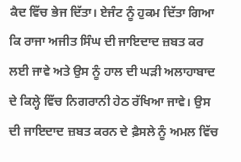ਕੈਦ ਵਿੱਚ ਭੇਜ ਦਿੱਤਾ। ਏਜੰਟ ਨੂੰ ਹੁਕਮ ਦਿੱਤਾ ਗਿਆ ਕਿ ਰਾਜਾ ਅਜੀਤ ਸਿੰਘ ਦੀ ਜਾਇਦਾਦ ਜ਼ਬਤ ਕਰ ਲਈ ਜਾਵੇ ਅਤੇ ਉਸ ਨੂੰ ਹਾਲ ਦੀ ਘੜੀ ਅਲਾਹਾਬਾਦ ਦੇ ਕਿਲ੍ਹੇ ਵਿੱਚ ਨਿਗਰਾਨੀ ਹੇਠ ਰੱਖਿਆ ਜਾਵੇ। ਉਸ ਦੀ ਜਾਇਦਾਦ ਜ਼ਬਤ ਕਰਨ ਦੇ ਫ਼ੈਸਲੇ ਨੂੰ ਅਮਲ ਵਿੱਚ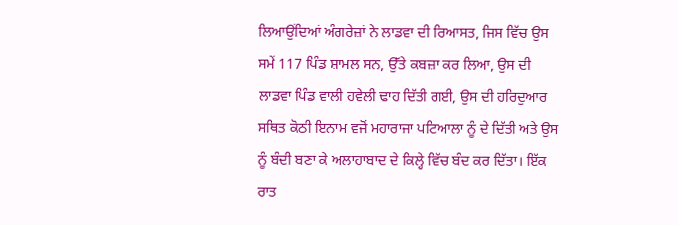ਲਿਆਉਂਦਿਆਂ ਅੰਗਰੇਜ਼ਾਂ ਨੇ ਲਾਡਵਾ ਦੀ ਰਿਆਸਤ, ਜਿਸ ਵਿੱਚ ਉਸ ਸਮੇਂ 117 ਪਿੰਡ ਸ਼ਾਮਲ ਸਨ, ਉੱਤੇ ਕਬਜ਼ਾ ਕਰ ਲਿਆ, ਉਸ ਦੀ ਲਾਡਵਾ ਪਿੰਡ ਵਾਲੀ ਹਵੇਲੀ ਢਾਹ ਦਿੱਤੀ ਗਈ, ਉਸ ਦੀ ਹਰਿਦੁਆਰ ਸਥਿਤ ਕੋਠੀ ਇਨਾਮ ਵਜੋਂ ਮਹਾਰਾਜਾ ਪਟਿਆਲਾ ਨੂੰ ਦੇ ਦਿੱਤੀ ਅਤੇ ਉਸ ਨੂੰ ਬੰਦੀ ਬਣਾ ਕੇ ਅਲਾਹਾਬਾਦ ਦੇ ਕਿਲ੍ਹੇ ਵਿੱਚ ਬੰਦ ਕਰ ਦਿੱਤਾ। ਇੱਕ ਰਾਤ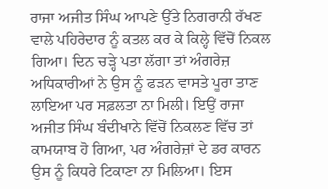ਰਾਜਾ ਅਜੀਤ ਸਿੰਘ ਆਪਣੇ ਉੱਤੇ ਨਿਗਰਾਨੀ ਰੱਖਣ ਵਾਲੇ ਪਹਿਰੇਦਾਰ ਨੂੰ ਕਤਲ ਕਰ ਕੇ ਕਿਲ੍ਹੇ ਵਿੱਚੋਂ ਨਿਕਲ ਗਿਆ। ਦਿਨ ਚੜ੍ਹੇ ਪਤਾ ਲੱਗਾ ਤਾਂ ਅੰਗਰੇਜ਼ ਅਧਿਕਾਰੀਆਂ ਨੇ ਉਸ ਨੂੰ ਫੜਨ ਵਾਸਤੇ ਪੂਰਾ ਤਾਣ ਲਾਇਆ ਪਰ ਸਫ਼ਲਤਾ ਨਾ ਮਿਲੀ। ਇਉਂ ਰਾਜਾ ਅਜੀਤ ਸਿੰਘ ਬੰਦੀਖਾਨੇ ਵਿੱਚੋਂ ਨਿਕਲਣ ਵਿੱਚ ਤਾਂ ਕਾਮਯਾਬ ਹੋ ਗਿਆ, ਪਰ ਅੰਗਰੇਜ਼ਾਂ ਦੇ ਡਰ ਕਾਰਨ ਉਸ ਨੂੰ ਕਿਧਰੇ ਟਿਕਾਣਾ ਨਾ ਮਿਲਿਆ। ਇਸ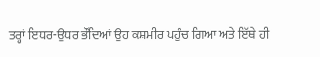ਤਰ੍ਹਾਂ ਇਧਰ-ਉਧਰ ਭੌਂਦਿਆਂ ਉਹ ਕਸ਼ਮੀਰ ਪਹੁੰਚ ਗਿਆ ਅਤੇ ਇੱਥੇ ਹੀ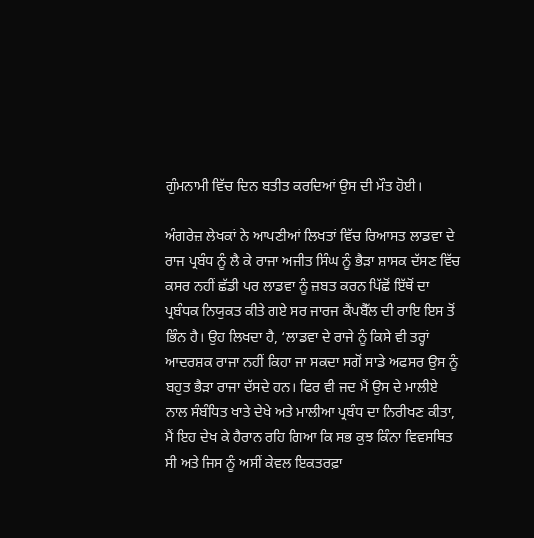ਗੁੰਮਨਾਮੀ ਵਿੱਚ ਦਿਨ ਬਤੀਤ ਕਰਦਿਆਂ ਉਸ ਦੀ ਮੌਤ ਹੋਈ।

ਅੰਗਰੇਜ਼ ਲੇਖਕਾਂ ਨੇ ਆਪਣੀਆਂ ਲਿਖਤਾਂ ਵਿੱਚ ਰਿਆਸਤ ਲਾਡਵਾ ਦੇ ਰਾਜ ਪ੍ਰਬੰਧ ਨੂੰ ਲੈ ਕੇ ਰਾਜਾ ਅਜੀਤ ਸਿੰਘ ਨੂੰ ਭੈੜਾ ਸ਼ਾਸਕ ਦੱਸਣ ਵਿੱਚ ਕਸਰ ਨਹੀਂ ਛੱਡੀ ਪਰ ਲਾਡਵਾ ਨੂੰ ਜ਼ਬਤ ਕਰਨ ਪਿੱਛੋਂ ਇੱਥੋਂ ਦਾ ਪ੍ਰਬੰਧਕ ਨਿਯੁਕਤ ਕੀਤੇ ਗਏ ਸਰ ਜਾਰਜ ਕੈਂਪਬੈੱਲ ਦੀ ਰਾਇ ਇਸ ਤੋਂ ਭਿੰਨ ਹੈ। ਉਹ ਲਿਖਦਾ ਹੈ, ‘ਲਾਡਵਾ ਦੇ ਰਾਜੇ ਨੂੰ ਕਿਸੇ ਵੀ ਤਰ੍ਹਾਂ ਆਦਰਸ਼ਕ ਰਾਜਾ ਨਹੀਂ ਕਿਹਾ ਜਾ ਸਕਦਾ ਸਗੋਂ ਸਾਡੇ ਅਫਸਰ ਉਸ ਨੂੰ ਬਹੁਤ ਭੈੜਾ ਰਾਜਾ ਦੱਸਦੇ ਹਨ। ਫਿਰ ਵੀ ਜਦ ਮੈਂ ਉਸ ਦੇ ਮਾਲੀਏ ਨਾਲ ਸੰਬੰਧਿਤ ਖਾਤੇ ਦੇਖੇ ਅਤੇ ਮਾਲੀਆ ਪ੍ਰਬੰਧ ਦਾ ਨਿਰੀਖਣ ਕੀਤਾ, ਮੈਂ ਇਹ ਦੇਖ ਕੇ ਹੈਰਾਨ ਰਹਿ ਗਿਆ ਕਿ ਸਭ ਕੁਝ ਕਿੰਨਾ ਵਿਵਸਥਿਤ ਸੀ ਅਤੇ ਜਿਸ ਨੂੰ ਅਸੀਂ ਕੇਵਲ ਇਕਤਰਫ਼ਾ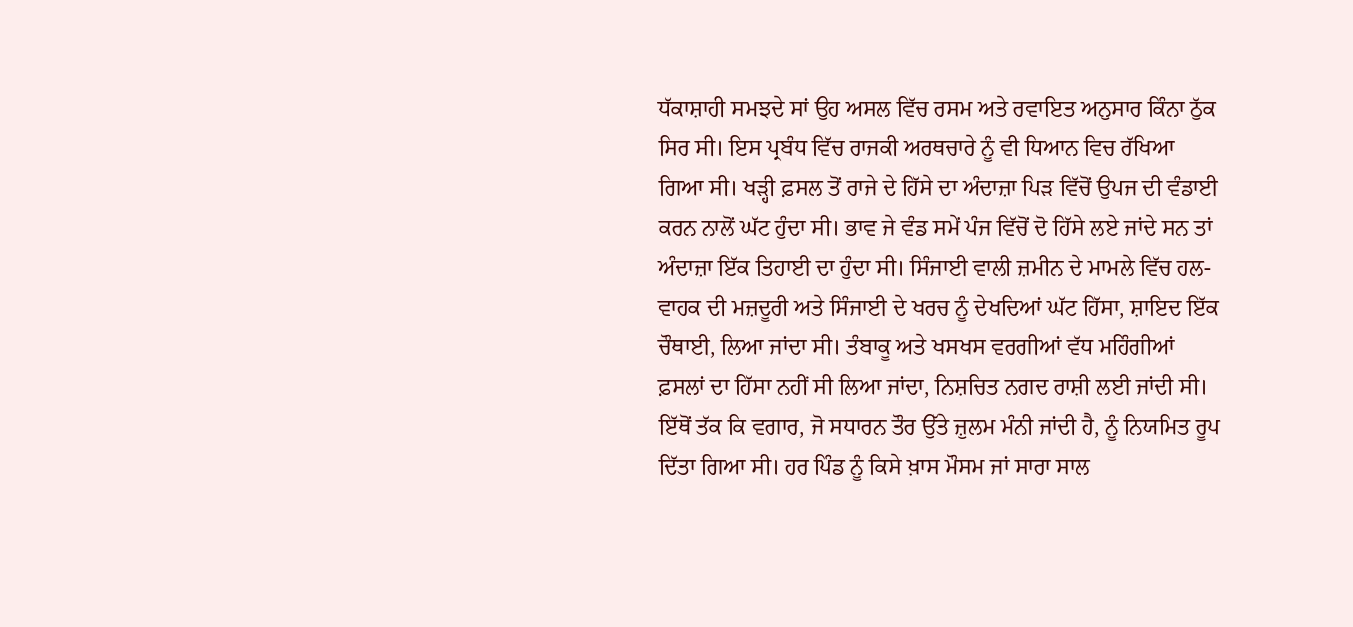ਧੱਕਾਸ਼ਾਹੀ ਸਮਝਦੇ ਸਾਂ ਉਹ ਅਸਲ ਵਿੱਚ ਰਸਮ ਅਤੇ ਰਵਾਇਤ ਅਨੁਸਾਰ ਕਿੰਨਾ ਠੁੱਕ ਸਿਰ ਸੀ। ਇਸ ਪ੍ਰਬੰਧ ਵਿੱਚ ਰਾਜਕੀ ਅਰਥਚਾਰੇ ਨੂੰ ਵੀ ਧਿਆਨ ਵਿਚ ਰੱਖਿਆ ਗਿਆ ਸੀ। ਖੜ੍ਹੀ ਫ਼ਸਲ ਤੋਂ ਰਾਜੇ ਦੇ ਹਿੱਸੇ ਦਾ ਅੰਦਾਜ਼ਾ ਪਿੜ ਵਿੱਚੋਂ ਉਪਜ ਦੀ ਵੰਡਾਈ ਕਰਨ ਨਾਲੋਂ ਘੱਟ ਹੁੰਦਾ ਸੀ। ਭਾਵ ਜੇ ਵੰਡ ਸਮੇਂ ਪੰਜ ਵਿੱਚੋਂ ਦੋ ਹਿੱਸੇ ਲਏ ਜਾਂਦੇ ਸਨ ਤਾਂ ਅੰਦਾਜ਼ਾ ਇੱਕ ਤਿਹਾਈ ਦਾ ਹੁੰਦਾ ਸੀ। ਸਿੰਜਾਈ ਵਾਲੀ ਜ਼ਮੀਨ ਦੇ ਮਾਮਲੇ ਵਿੱਚ ਹਲ-ਵਾਹਕ ਦੀ ਮਜ਼ਦੂਰੀ ਅਤੇ ਸਿੰਜਾਈ ਦੇ ਖਰਚ ਨੂੰ ਦੇਖਦਿਆਂ ਘੱਟ ਹਿੱਸਾ, ਸ਼ਾਇਦ ਇੱਕ ਚੌਥਾਈ, ਲਿਆ ਜਾਂਦਾ ਸੀ। ਤੰਬਾਕੂ ਅਤੇ ਖਸਖਸ ਵਰਗੀਆਂ ਵੱਧ ਮਹਿੰਗੀਆਂ ਫ਼ਸਲਾਂ ਦਾ ਹਿੱਸਾ ਨਹੀਂ ਸੀ ਲਿਆ ਜਾਂਦਾ, ਨਿਸ਼ਚਿਤ ਨਗਦ ਰਾਸ਼ੀ ਲਈ ਜਾਂਦੀ ਸੀ। ਇੱਥੋਂ ਤੱਕ ਕਿ ਵਗਾਰ, ਜੋ ਸਧਾਰਨ ਤੌਰ ਉੱਤੇ ਜ਼ੁਲਮ ਮੰਨੀ ਜਾਂਦੀ ਹੈ, ਨੂੰ ਨਿਯਮਿਤ ਰੂਪ ਦਿੱਤਾ ਗਿਆ ਸੀ। ਹਰ ਪਿੰਡ ਨੂੰ ਕਿਸੇ ਖ਼ਾਸ ਮੌਸਮ ਜਾਂ ਸਾਰਾ ਸਾਲ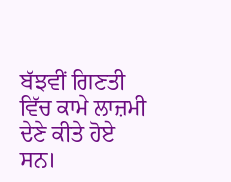ਬੱਝਵੀਂ ਗਿਣਤੀ ਵਿੱਚ ਕਾਮੇ ਲਾਜ਼ਮੀ ਦੇਣੇ ਕੀਤੇ ਹੋਏ ਸਨ।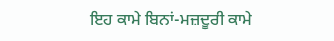ਇਹ ਕਾਮੇ ਬਿਨਾਂ-ਮਜ਼ਦੂਰੀ ਕਾਮੇ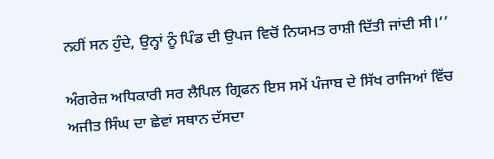ਨਹੀਂ ਸਨ ਹੁੰਦੇ, ਉਨ੍ਹਾਂ ਨੂੰ ਪਿੰਡ ਦੀ ਉਪਜ ਵਿਚੋਂ ਨਿਯਮਤ ਰਾਸ਼ੀ ਦਿੱਤੀ ਜਾਂਦੀ ਸੀ।’’

ਅੰਗਰੇਜ਼ ਅਧਿਕਾਰੀ ਸਰ ਲੈਪਿਲ ਗ੍ਰਿਫਨ ਇਸ ਸਮੇਂ ਪੰਜਾਬ ਦੇ ਸਿੱਖ ਰਾਜਿਆਂ ਵਿੱਚ ਅਜੀਤ ਸਿੰਘ ਦਾ ਛੇਵਾਂ ਸਥਾਨ ਦੱਸਦਾ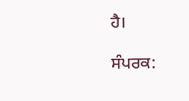ਹੈ।

ਸੰਪਰਕ: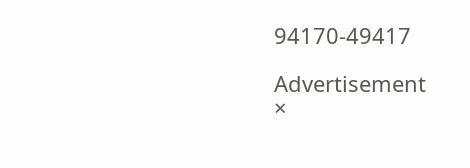94170-49417

Advertisement
×